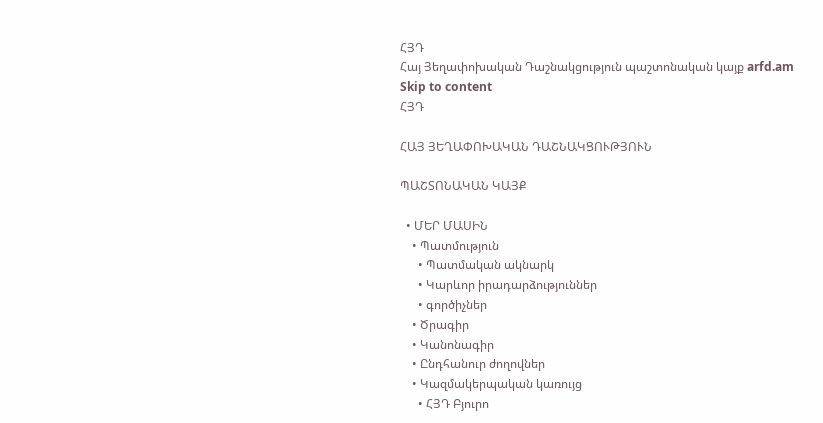ՀՅԴ
Հայ Յեղափոխական Դաշնակցություն պաշտոնական կայք arfd.am
Skip to content
ՀՅԴ

ՀԱՅ ՅԵՂԱՓՈԽԱԿԱՆ ԴԱՇՆԱԿՑՈՒԹՅՈՒՆ

ՊԱՇՏՈՆԱԿԱՆ ԿԱՅՔ

  • ՄԵՐ ՄԱՍԻՆ
    • Պատմություն
      • Պատմական ակնարկ
      • Կարևոր իրադարձություններ
      • գործիչներ
    • Ծրագիր
    • Կանոնագիր
    • Ընդհանուր ժողովներ
    • Կազմակերպական կառույց
      • ՀՅԴ Բյուրո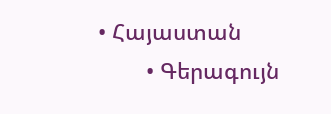• Հայաստան
        • Գերագույն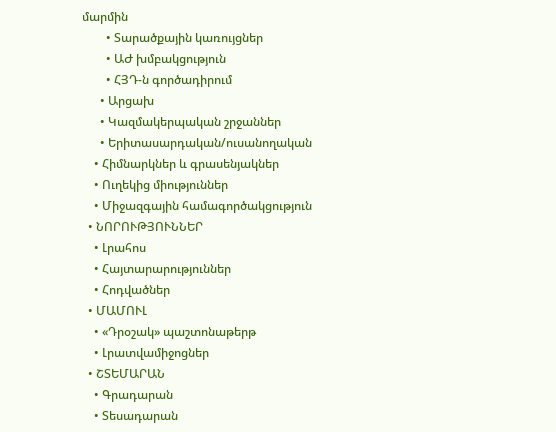մարմին
        • Տարածքային կառույցներ
        • ԱԺ խմբակցություն
        • ՀՅԴ-ն գործադիրում
      • Արցախ
      • Կազմակերպական շրջաններ
      • Երիտասարդական/ուսանողական
    • Հիմնարկներ և գրասենյակներ
    • Ուղեկից միություններ
    • Միջազգային համագործակցություն
  • ՆՈՐՈՒԹՅՈՒՆՆԵՐ
    • Լրահոս
    • Հայտարարություններ
    • Հոդվածներ
  • ՄԱՄՈՒԼ
    • «Դրօշակ» պաշտոնաթերթ
    • Լրատվամիջոցներ
  • ՇՏԵՄԱՐԱՆ
    • Գրադարան
    • Տեսադարան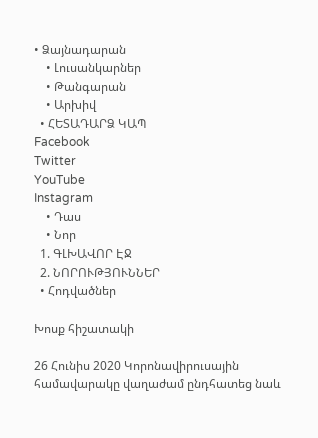• Ձայնադարան
    • Լուսանկարներ
    • Թանգարան
    • Արխիվ
  • ՀԵՏԱԴԱՐՁ ԿԱՊ
Facebook
Twitter
YouTube
Instagram
    • Դաս
    • Նոր
  1. ԳԼԽԱՎՈՐ ԷՋ
  2. ՆՈՐՈՒԹՅՈՒՆՆԵՐ
  • Հոդվածներ

Խոսք հիշատակի

26 Հունիս 2020 Կորոնավիրուսային համավարակը վաղաժամ ընդհատեց նաև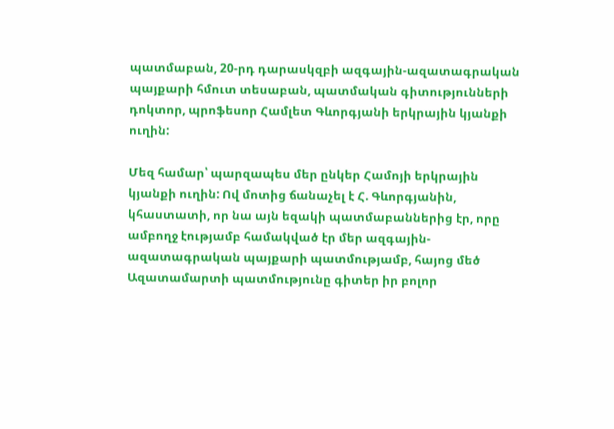պատմաբան, 20-րդ դարասկզբի ազգային-ազատագրական պայքարի հմուտ տեսաբան, պատմական գիտությունների դոկտոր, պրոֆեսոր Համլետ Գևորգյանի երկրային կյանքի ուղին:

Մեզ համար՝ պարզապես մեր ընկեր Համոյի երկրային կյանքի ուղին: Ով մոտից ճանաչել է Հ. Գևորգյանին, կհաստատի, որ նա այն եզակի պատմաբաններից էր, որը ամբողջ էությամբ համակված էր մեր ազգային-ազատագրական պայքարի պատմությամբ, հայոց մեծ Ազատամարտի պատմությունը գիտեր իր բոլոր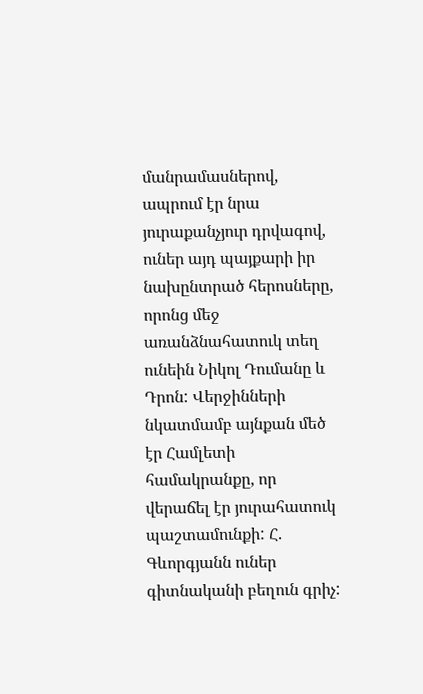մանրամասներով, ապրում էր նրա յուրաքանչյուր դրվագով, ուներ այդ պայքարի իր նախընտրած հերոսները, որոնց մեջ առանձնահատուկ տեղ ունեին Նիկոլ Դումանը և Դրոն: Վերջինների նկատմամբ այնքան մեծ էր Համլետի համակրանքը, որ վերաճել էր յուրահատուկ պաշտամունքի: Հ. Գևորգյանն ուներ գիտնականի բեղուն գրիչ: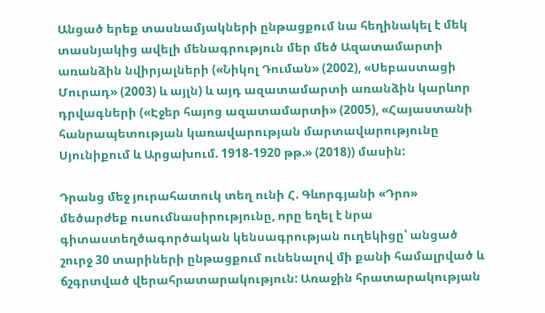Անցած երեք տասնամյակների ընթացքում նա հեղինակել է մեկ տասնյակից ավելի մենագրություն մեր մեծ Ազատամարտի առանձին նվիրյալների («Նիկոլ Դուման» (2002), «Սեբաստացի Մուրադ» (2003) և այլն) և այդ ազատամարտի առանձին կարևոր դրվագների («Էջեր հայոց ազատամարտի» (2005), «Հայաստանի հանրապետության կառավարության մարտավարությունը Սյունիքում և Արցախում. 1918-1920 թթ.» (2018)) մասին:

Դրանց մեջ յուրահատուկ տեղ ունի Հ. Գևորգյանի «Դրո» մեծարժեք ուսումնասիրությունը, որը եղել է նրա գիտաստեղծագործական կենսագրության ուղեկիցը՝ անցած շուրջ 30 տարիների ընթացքում ունենալով մի քանի համալրված և ճշգրտված վերահրատարակություն: Առաջին հրատարակության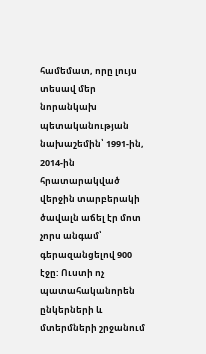համեմատ, որը լույս տեսավ մեր նորանկախ պետականության նախաշեմին՝ 1991-ին, 2014-ին հրատարակված վերջին տարբերակի ծավալն աճել էր մոտ չորս անգամ՝ գերազանցելով 900 էջը: Ուստի ոչ պատահականորեն ընկերների և մտերմների շրջանում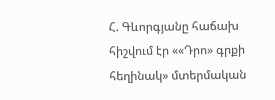Հ. Գևորգյանը հաճախ հիշվում էր ««Դրո» գրքի հեղինակ» մտերմական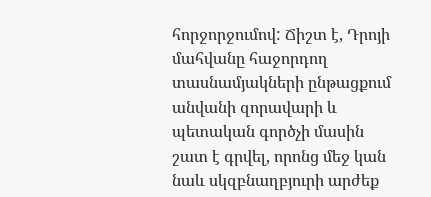հորջորջումով: Ճիշտ է, Դրոյի մահվանը հաջորդող տասնամյակների ընթացքում անվանի զորավարի և պետական գործչի մասին շատ է գրվել, որոնց մեջ կան նաև սկզբնաղբյուրի արժեք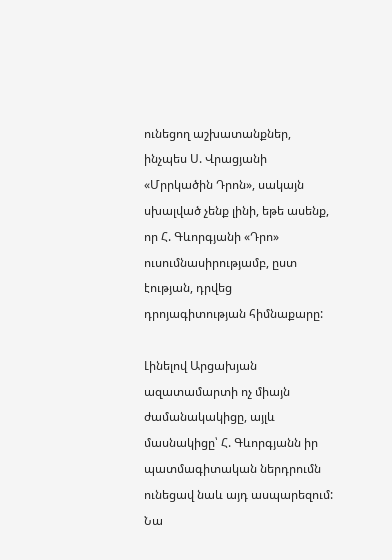ունեցող աշխատանքներ, ինչպես Ս. Վրացյանի «Մրրկածին Դրոն», սակայն սխալված չենք լինի, եթե ասենք, որ Հ. Գևորգյանի «Դրո» ուսումնասիրությամբ, ըստ էության, դրվեց դրոյագիտության հիմնաքարը:

Լինելով Արցախյան ազատամարտի ոչ միայն ժամանակակիցը, այլև մասնակիցը՝ Հ. Գևորգյանն իր պատմագիտական ներդրումն ունեցավ նաև այդ ասպարեզում: Նա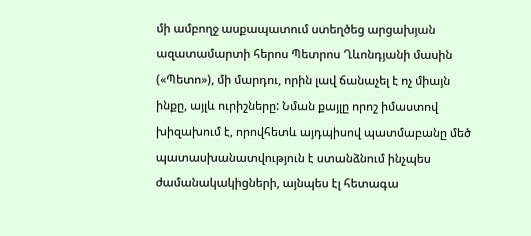մի ամբողջ ասքապատում ստեղծեց արցախյան ազատամարտի հերոս Պետրոս Ղևոնդյանի մասին («Պետո»), մի մարդու, որին լավ ճանաչել է ոչ միայն ինքը, այլև ուրիշները: Նման քայլը որոշ իմաստով խիզախում է, որովհետև այդպիսով պատմաբանը մեծ պատասխանատվություն է ստանձնում ինչպես ժամանակակիցների, այնպես էլ հետագա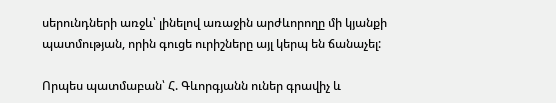սերունդների առջև՝ լինելով առաջին արժևորողը մի կյանքի պատմության, որին գուցե ուրիշները այլ կերպ են ճանաչել:

Որպես պատմաբան՝ Հ. Գևորգյանն ուներ գրավիչ և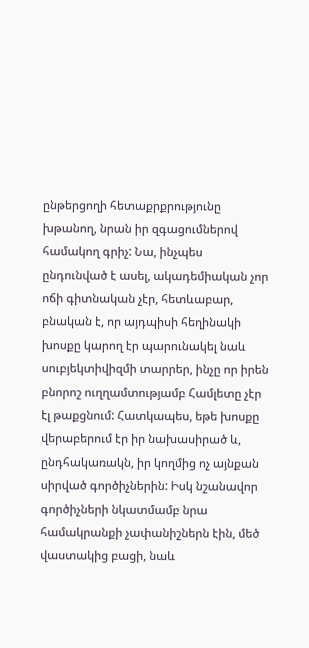ընթերցողի հետաքրքրությունը խթանող, նրան իր զգացումներով համակող գրիչ: Նա, ինչպես ընդունված է ասել, ակադեմիական չոր ոճի գիտնական չէր, հետևաբար, բնական է, որ այդպիսի հեղինակի խոսքը կարող էր պարունակել նաև սուբյեկտիվիզմի տարրեր, ինչը որ իրեն բնորոշ ուղղամտությամբ Համլետը չէր էլ թաքցնում: Հատկապես, եթե խոսքը վերաբերում էր իր նախասիրած և, ընդհակառակն, իր կողմից ոչ այնքան սիրված գործիչներին: Իսկ նշանավոր գործիչների նկատմամբ նրա համակրանքի չափանիշներն էին, մեծ վաստակից բացի, նաև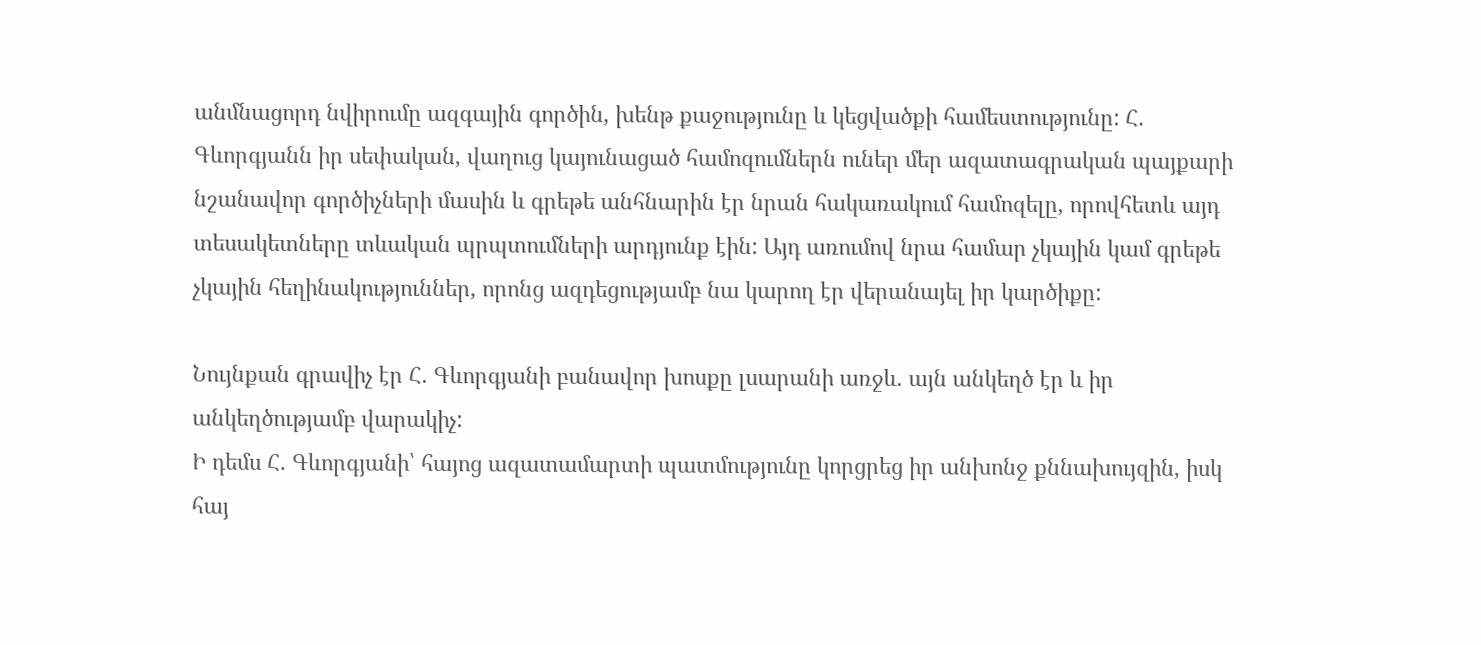անմնացորդ նվիրումը ազգային գործին, խենթ քաջությունը և կեցվածքի համեստությունը: Հ. Գևորգյանն իր սեփական, վաղուց կայունացած համոզումներն ուներ մեր ազատագրական պայքարի նշանավոր գործիչների մասին և գրեթե անհնարին էր նրան հակառակում համոզելը, որովհետև այդ տեսակետները տևական պրպտումների արդյունք էին: Այդ առումով նրա համար չկային կամ գրեթե չկային հեղինակություններ, որոնց ազդեցությամբ նա կարող էր վերանայել իր կարծիքը:

Նույնքան գրավիչ էր Հ. Գևորգյանի բանավոր խոսքը լսարանի առջև. այն անկեղծ էր և իր անկեղծությամբ վարակիչ:
Ի դեմս Հ. Գևորգյանի՝ հայոց ազատամարտի պատմությունը կորցրեց իր անխոնջ քննախույզին, իսկ հայ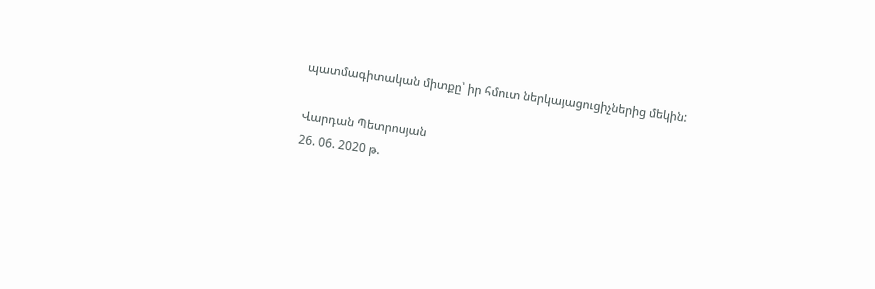պատմագիտական միտքը՝ իր հմուտ ներկայացուցիչներից մեկին:

Վարդան Պետրոսյան
26. 06. 2020 թ.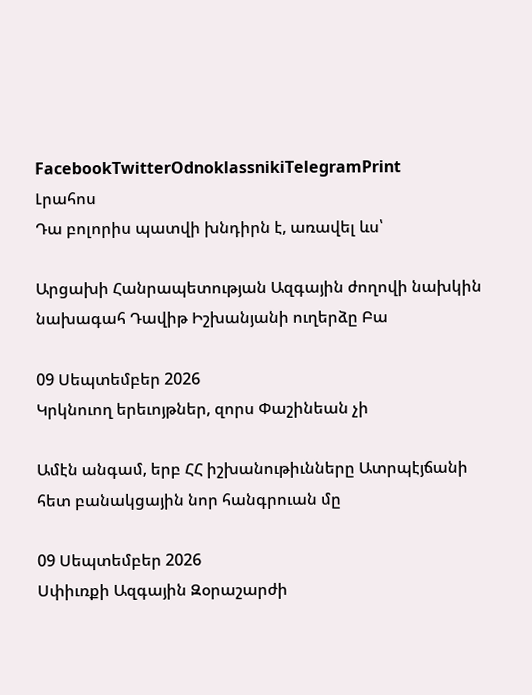FacebookTwitterOdnoklassnikiTelegramPrint
Լրահոս
Դա բոլորիս պատվի խնդիրն է, առավել ևս՝

Արցախի Հանրապետության Ազգային ժողովի նախկին նախագահ Դավիթ Իշխանյանի ուղերձը Բա

09 Սեպտեմբեր 2026
Կրկնուող երեւոյթներ, զորս Փաշինեան չի

Ամէն անգամ, երբ ՀՀ իշխանութիւնները Ատրպէյճանի հետ բանակցային նոր հանգրուան մը

09 Սեպտեմբեր 2026
Սփիւռքի Ազգային Զօրաշարժի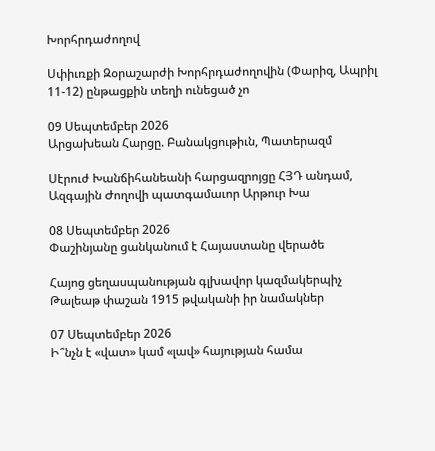Խորհրդաժողով

Սփիւռքի Զօրաշարժի Խորհրդաժողովին (Փարիզ, Ապրիլ 11-12) ընթացքին տեղի ունեցած չո

09 Սեպտեմբեր 2026
Արցախեան Հարցը. Բանակցութիւն, Պատերազմ

Սէրուժ Խանճիհանեանի հարցազրոյցը ՀՅԴ անդամ, Ազգային Ժողովի պատգամաւոր Արթուր Խա

08 Սեպտեմբեր 2026
Փաշինյանը ցանկանում է Հայաստանը վերածե

Հայոց ցեղասպանության գլխավոր կազմակերպիչ Թալեաթ փաշան 1915 թվականի իր նամակներ

07 Սեպտեմբեր 2026
Ի՞նչն է «վատ» կամ «լավ» հայության համա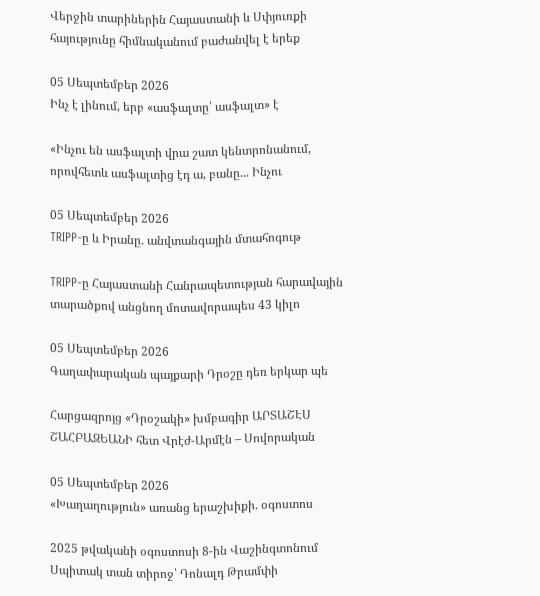Վերջին տարիներին Հայաստանի և Սփյուռքի հայությունը հիմնականում բաժանվել է երեք

05 Սեպտեմբեր 2026
Ինչ է լինում, երբ «ասֆալտը՝ ասֆալտ» է

«Ինչու են ասֆալտի վրա շատ կենտրոնանում, որովհետև ասֆալտից էդ ա, բանը... Ինչու

05 Սեպտեմբեր 2026
TRIPP-ը և Իրանը. անվտանգային մտահոգութ

TRIPP-ը Հայաստանի Հանրապետության հարավային տարածքով անցնող մոտավորապես 43 կիլո

05 Սեպտեմբեր 2026
Գաղափարական պայքարի Դրօշը դեռ երկար պե

Հարցազրոյց «Դրօշակի» խմբագիր ԱՐՏԱՇԷՍ ՇԱՀԲԱԶԵԱՆԻ հետ Վրէժ-Արմէն – Սովորական

05 Սեպտեմբեր 2026
«Խաղաղություն» առանց երաշխիքի. օգոստոս

2025 թվականի օգոստոսի 8-ին Վաշինգտոնում Սպիտակ տան տիրոջ՝ Դոնալդ Թրամփի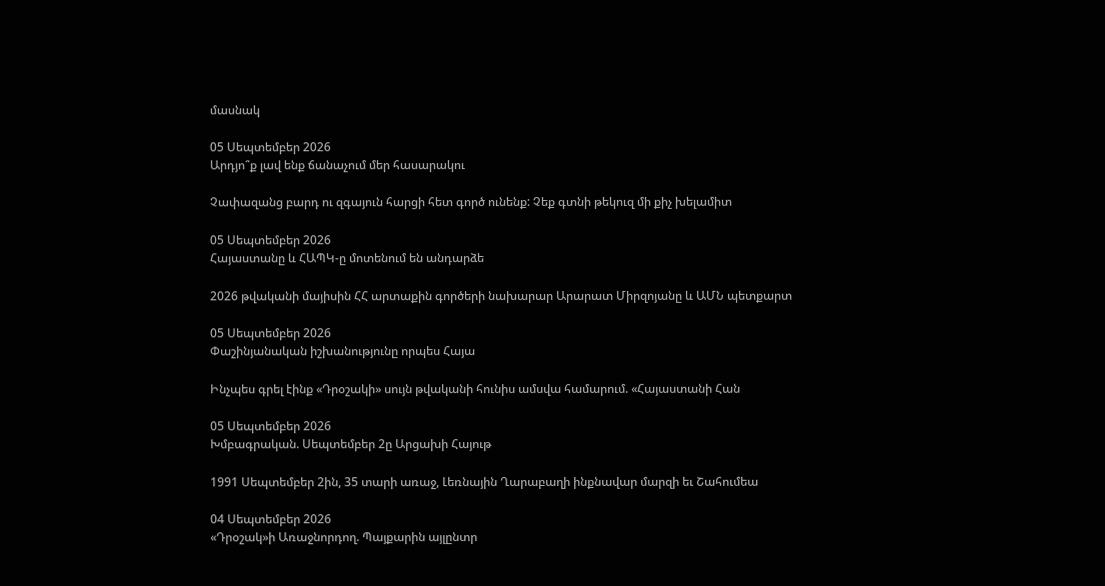մասնակ

05 Սեպտեմբեր 2026
Արդյո՞ք լավ ենք ճանաչում մեր հասարակու

Չափազանց բարդ ու զգայուն հարցի հետ գործ ունենք: Չեք գտնի թեկուզ մի քիչ խելամիտ

05 Սեպտեմբեր 2026
Հայաստանը և ՀԱՊԿ-ը մոտենում են անդարձե

2026 թվականի մայիսին ՀՀ արտաքին գործերի նախարար Արարատ Միրզոյանը և ԱՄՆ պետքարտ

05 Սեպտեմբեր 2026
Փաշինյանական իշխանությունը որպես Հայա

Ինչպես գրել էինք «Դրօշակի» սույն թվականի հունիս ամսվա համարում. «Հայաստանի Հան

05 Սեպտեմբեր 2026
Խմբագրական. Սեպտեմբեր 2ը Արցախի Հայութ

1991 Սեպտեմբեր 2ին, 35 տարի առաջ, Լեռնային Ղարաբաղի ինքնավար մարզի եւ Շահումեա

04 Սեպտեմբեր 2026
«Դրօշակ»ի Առաջնորդող. Պայքարին այլընտր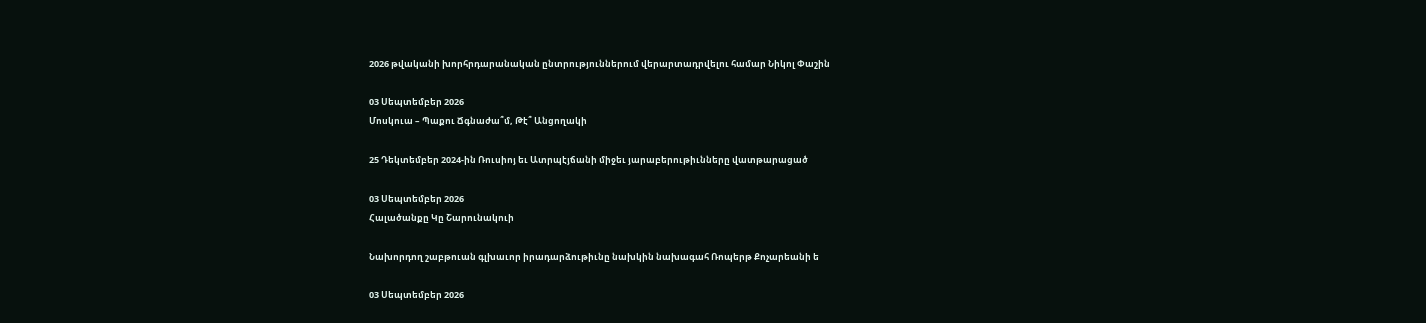2026 թվականի խորհրդարանական ընտրություններում վերարտադրվելու համար Նիկոլ Փաշին

03 Սեպտեմբեր 2026
Մոսկուա – Պաքու Ճգնաժա՞մ, Թէ՞ Անցողակի

25 Դեկտեմբեր 2024-ին Ռուսիոյ եւ Ատրպէյճանի միջեւ յարաբերութիւնները վատթարացած

03 Սեպտեմբեր 2026
Հալածանքը Կը Շարունակուի

Նախորդող շաբթուան գլխաւոր իրադարձութիւնը նախկին նախագահ Ռոպերթ Քոչարեանի ե

03 Սեպտեմբեր 2026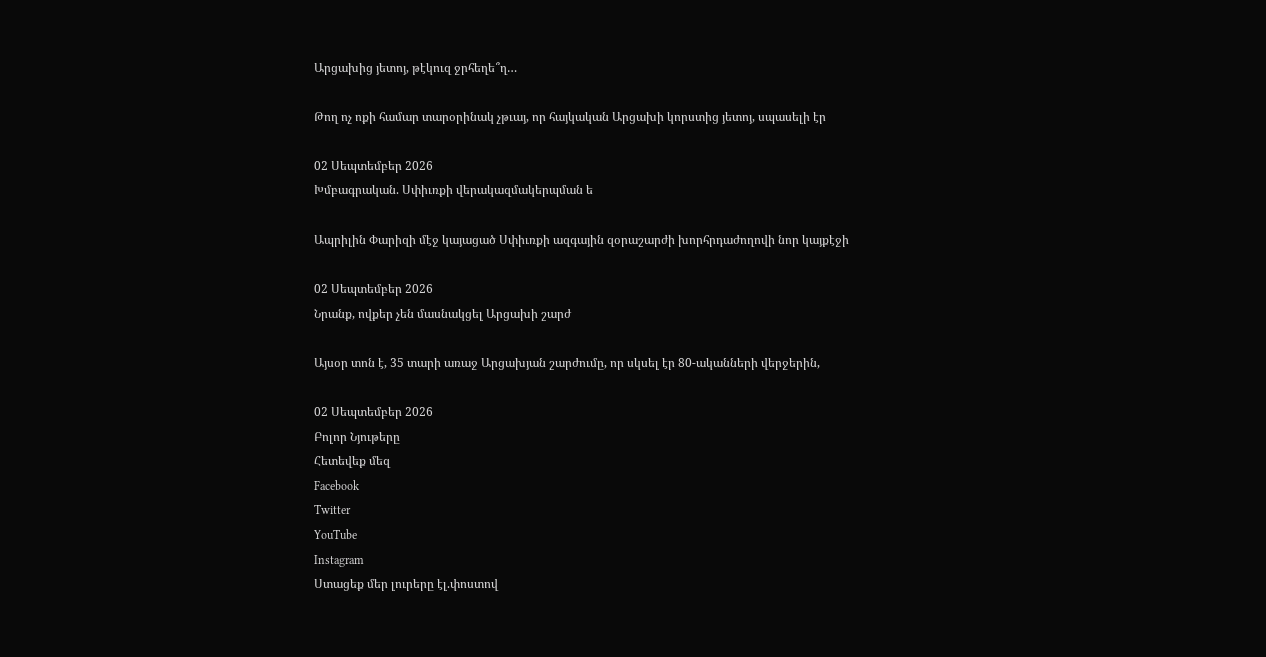Արցախից յետոյ, թէկուզ ջրհեղե՞ղ…

Թող ոչ ոքի համար տարօրինակ չթւայ, որ հայկական Արցախի կորստից յետոյ, սպասելի էր

02 Սեպտեմբեր 2026
Խմբագրական. Սփիւռքի վերակազմակերպման ե

Ապրիլին Փարիզի մէջ կայացած Սփիւռքի ազգային զօրաշարժի խորհրդաժողովի նոր կայքէջի

02 Սեպտեմբեր 2026
Նրանք, ովքեր չեն մասնակցել Արցախի շարժ

Այսօր տոն է, 35 տարի առաջ Արցախյան շարժումը, որ սկսել էր 80-ականների վերջերին,

02 Սեպտեմբեր 2026
Բոլոր Նյութերը
Հետեվեք մեզ
Facebook
Twitter
YouTube
Instagram
Ստացեք մեր լուրերը էլ.փոստով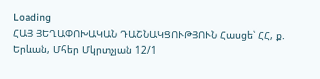Loading
ՀԱՅ ՅԵՂԱՓՈԽԱԿԱՆ ԴԱՇՆԱԿՑՈՒԹՅՈՒՆ Հասցե՝ ՀՀ, ք. Երևան, Մհեր Մկրտչյան 12/1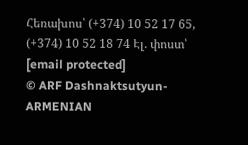Հեռախոս՝ (+374) 10 52 17 65, (+374) 10 52 18 74 Էլ. փոստ՝ [email protected]
© ARF Dashnaktsutyun- ARMENIAN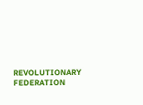REVOLUTIONARY FEDERATION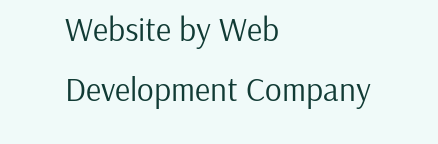Website by Web Development Company